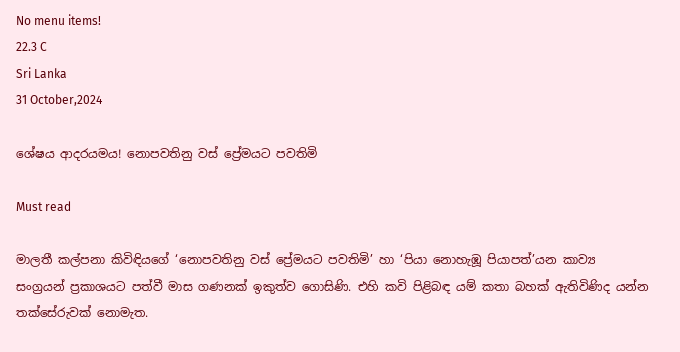No menu items!
22.3 C
Sri Lanka
31 October,2024

ශේෂය ආදරයමය! නොපවතිනු වස් ප්‍රේමයට පවතිමි

Must read

මාලතී කල්පනා කිවිඳියගේ ‘නොපවතිනු වස් ප්‍රේමයට පවතිමි’ හා ‘පියා නොහැඹූ පියාපත්’යන කාව්‍ය සංග්‍රයන් ප්‍රකාශයට පත්වී මාස ගණනක් ඉකුත්ව ගොසිණි. එහි කවි පිළිබඳ යම් කතා බහක් ඇතිවිණිද යන්න තක්සේරුවක් නොමැත.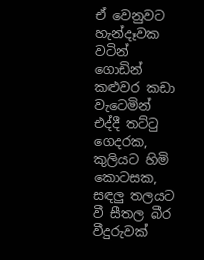ඒ වෙනුවට හැන්දෑවක වටින් ගොඩින් කළුවර කඩා වැටෙමින් එද්දී තට්ටු ගෙදරක, කුලියට හිමි කොටසක, සඳලු තලයට වී සීතල බීර වීදුරුවක්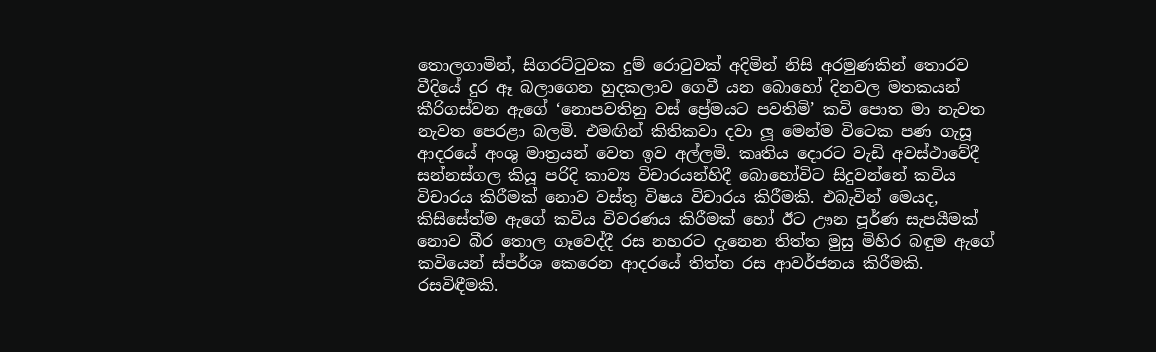තොලගාමින්, සිගරට්ටුවක දුම් රොටුවක් අදිමින් නිසි අරමුණකින් තොරව වීදියේ දුර ඈ බලාගෙන හුදකලාව ගෙවී යන බොහෝ දිනවල මතකයන් කීරිගස්වන ඇගේ ‘නොපවතිනු වස් ප්‍රේමයට පවතිමි’ කවි පොත මා නැවත නැවත පෙරළා බලමි. එමඟින් කිතිකවා දවා ලූ මෙන්ම විටෙක පණ ගැසූ ආදරයේ අංශු මාත්‍රයන් වෙත ඉව අල්ලමි. කෘතිය දොරට වැඩි අවස්ථාවේදී සන්නස්ගල කියූ පරිදි කාව්‍ය විචාරයන්හිදී බොහෝවිට සිදුවන්නේ කවිය විචාරය කිරීමක් නොව වස්තු විෂය විචාරය කිරීමකි. එබැවින් මෙයද, කිසිසේත්ම ඇගේ කවිය විවරණය කිරීමක් හෝ ඊට ඌන පූර්ණ සැපයීමක් නොව බීර තොල ගෑවෙද්දී රස නහරට දැනෙන තිත්ත මුසු මිහිර බඳුම ඇගේ කවියෙන් ස්පර්ශ කෙරෙන ආදරයේ තිත්ත රස ආවර්ජනය කිරීමකි. රසවිඳීමකි.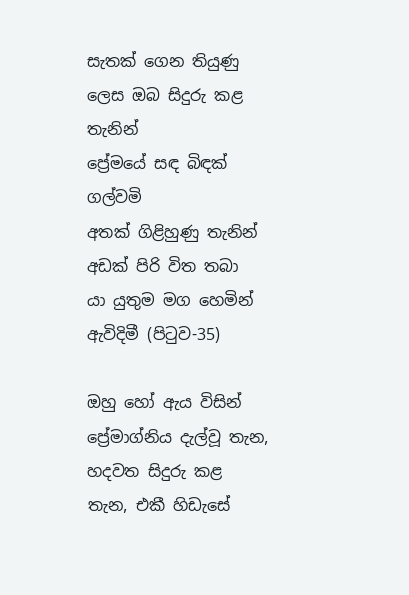සැතක් ගෙන තියුණු ලෙස ඔබ සිදුරු කළ තැනින්
ප්‍රේමයේ සඳ බිඳක් ගල්වමි
අතක් ගිළිහුණු තැනින් අඩක් පිරි විත තබා
යා යුතුම මග හෙමින් ඇවිදිමී (පිටුව-35)

ඔහු හෝ ඇය විසින් ප්‍රේමාග්නිය දැල්වූ තැන, හදවත සිදුරු කළ තැන, එකී හිඩැසේ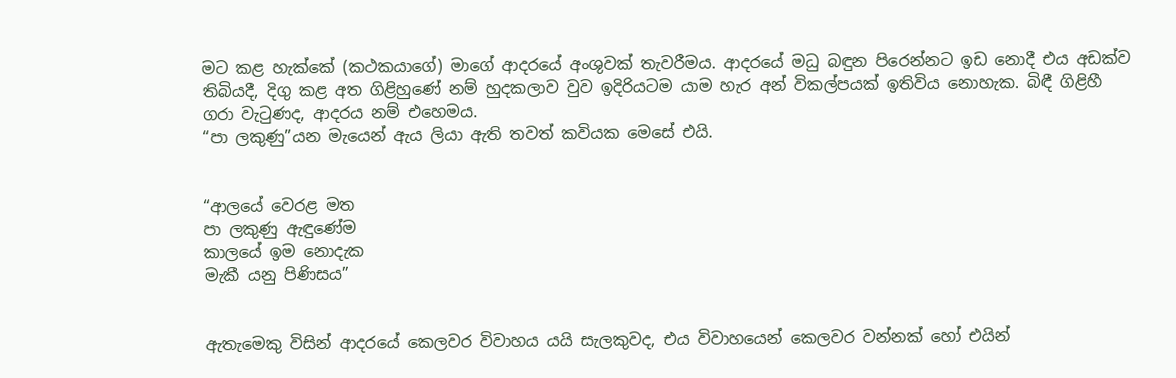මට කළ හැක්කේ (කථකයාගේ) මාගේ ආදරයේ අංශුවක් තැවරීමය. ආදරයේ මධු බඳුන පිරෙන්නට ඉඩ නොදී එය අඩක්ව තිබියදී, දිගු කළ අත ගිළිහුණේ නම් හුදකලාව වුව ඉදිරියටම යාම හැර අන් විකල්පයක් ඉතිවිය නොහැක. බිඳී ගිළිහී ගරා වැටුණද, ආදරය නම් එහෙමය.
“පා ලකුණු”යන මැයෙන් ඇය ලියා ඇති තවත් කවියක මෙසේ එයි.


“ආලයේ වෙරළ මත
පා ලකුණු ඇඳුණේම
කාලයේ ඉම නොදැක
මැකී යනු පිණිසය”


ඇතැමෙකු විසින් ආදරයේ කෙලවර විවාහය යයි සැලකුවද, එය විවාහයෙන් කෙලවර වන්නක් හෝ එයින්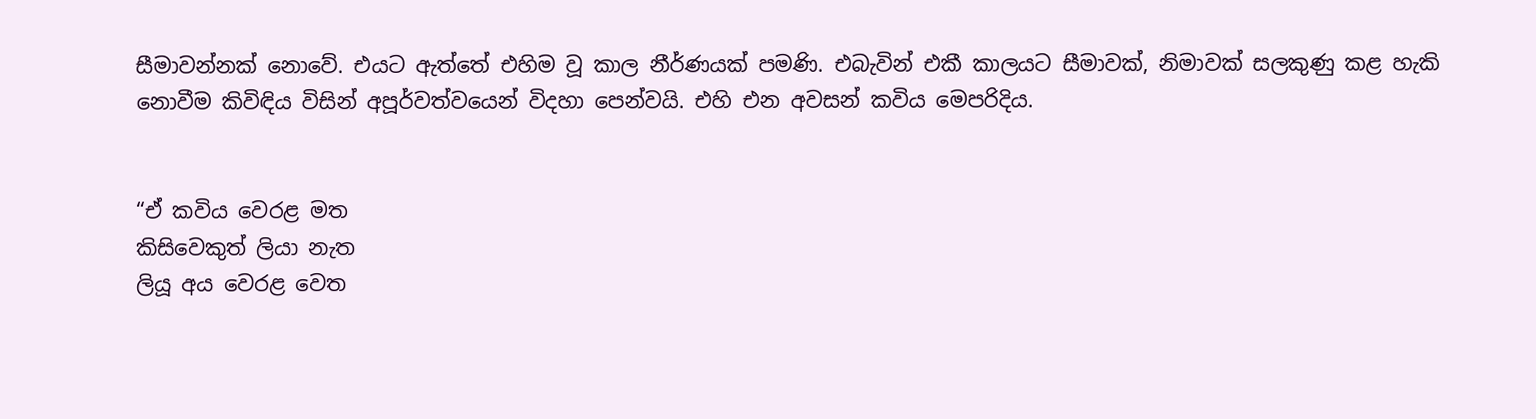සීමාවන්නක් නොවේ. එයට ඇත්තේ එහිම වූ කාල නීර්ණයක් පමණි. එබැවින් එකී කාලයට සීමාවක්, නිමාවක් සලකුණු කළ හැකි නොවීම කිවිඳිය විසින් අපූර්වත්වයෙන් විදහා පෙන්වයි. එහි එන අවසන් කවිය මෙපරිදිය.


“ඒ කවිය වෙරළ මත
කිසිවෙකුත් ලියා නැත
ලියූ අය වෙරළ වෙත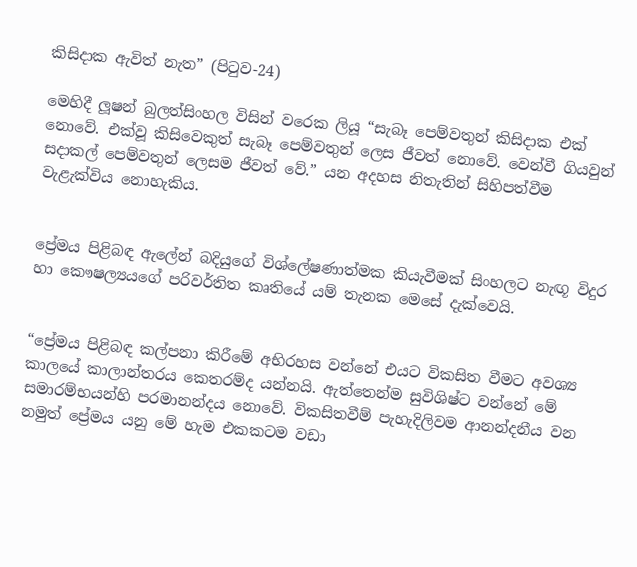කිසිදාක ඇවිත් නැත” (පිටුව-24)

මෙහිදී ලූෂන් බුලත්සිංහල විසින් වරෙක ලියූ “සැබෑ පෙම්වතුන් කිසිදාක එක් නොවේ. එක්වූ කිසිවෙකුත් සැබෑ පෙම්වතුන් ලෙස ජීවත් නොවේ. වෙන්වී ගියවුන් සදාකල් පෙම්වතුන් ලෙසම ජීවත් වේ.” යන අදහස නිතැතින් සිහිපත්වීම වැළැක්විය නොහැකිය.


ප්‍රේමය පිළිබඳ ඇලේන් බදියුගේ විශ්ලේෂණාත්මක කියැවීමක් සිංහලට නැඟූ විදුර හා කෞෂල්‍යයගේ පරිවර්තිත කෘතියේ යම් තැනක මෙසේ දැක්වෙයි.


“ප්‍රේමය පිළිබඳ කල්පනා කිරීමේ අභිරහස වන්නේ එයට විකසිත වීමට අවශ්‍ය කාලයේ කාලාන්තරය කෙතරම්ද යන්නයි. ඇත්තෙන්ම සුවිශිෂ්ට වන්නේ මේ සමාරම්භයන්හි පරමානන්දය නොවේ. විකසිතවීම් පැහැදිලිවම ආනන්දනීය වන නමුත් ප්‍රේමය යනු මේ හැම එකකටම වඩා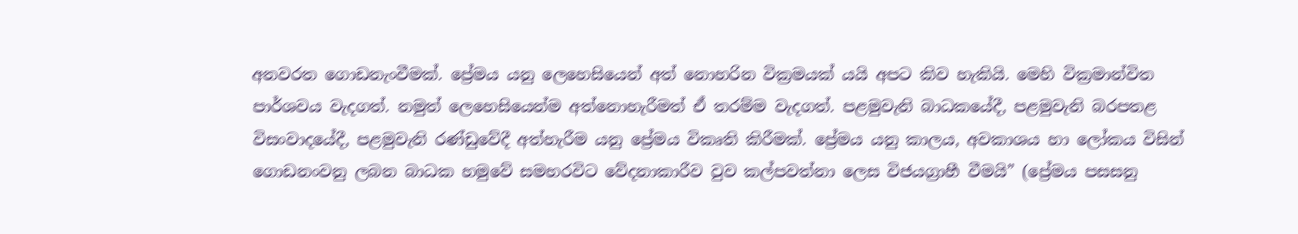අනවරත ගොඩනැංවීමක්. ප්‍රේමය යනු ලෙහෙසියෙන් අත් නොහරින වික්‍රමයක් යයි අපට කිව හැකියි. මෙහි වික්‍රමාන්විත පාර්ශවය වැදගත්. නමුත් ලෙහෙසියෙන්ම අත්නොහැරීමත් ඒ තරම්ම වැදගත්. පළමුවැනි බාධකයේදී, පළමුවැනි බරපතළ විසංවාදයේදී, පළමුවැනි රණ්ඩුවේදී අත්හැරීම යනු ප්‍රේමය විකෘති කිරීමක්. ප්‍රේමය යනු කාලය, අවකාශය හා ලෝකය විසින් ගොඩනංවනු ලබන බාධක හමුවේ සමහරවිට වේදනාකාරීව වුව කල්පවත්නා ලෙස විජයග්‍රාහී වීමයි” (ප්‍රේමය පසසනු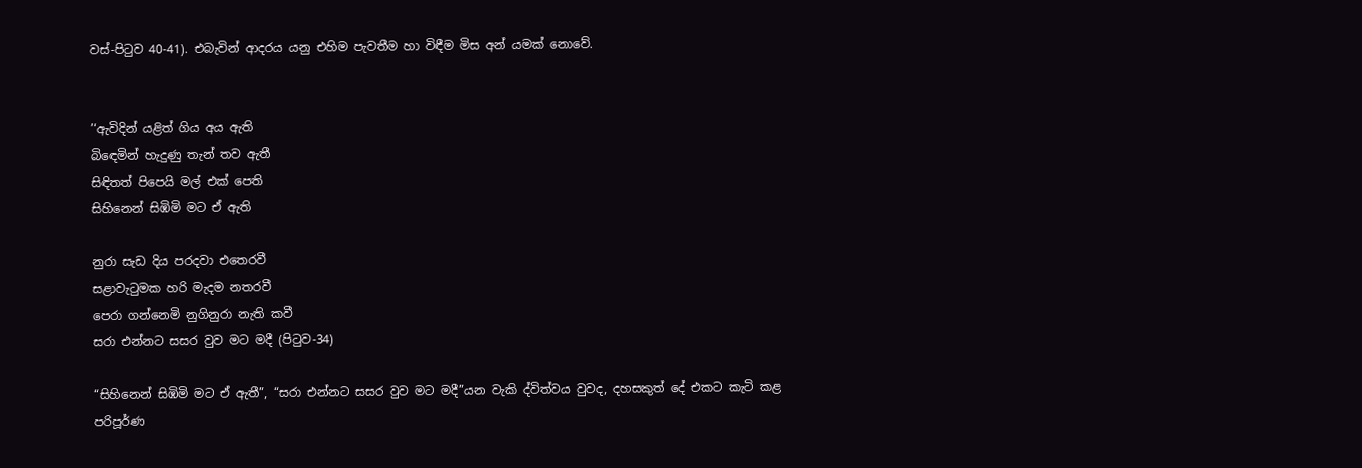වස්-පිටුව 40-41). එබැවින් ආදරය යනු එහිම පැවතීම හා විඳීම මිස අන් යමක් නොවේ.


’‘ඇවිදින් යළිත් ගිය අය ඇති
බිඳෙමින් හැදුණු තැන් තව ඇතී
සිඳිතත් පිපෙයි මල් එක් පෙති
සිහිනෙන් සිඹිමි මට ඒ ඇති

නුරා සැඩ දිය පරදවා එතෙරවී
සළාවැටුමක හරි මැදම නතරවී
පෙරා ගන්නෙමි නුගිනුරා නැති කවී
සරා එන්නට සසර වුව මට මදී (පිටුව-34)

“සිහිනෙන් සිඹිමි මට ඒ ඇතී”, “සරා එන්නට සසර වුව මට මදී”යන වැකි ද්විත්වය වුවද, දහසකුත් දේ එකට කැටි කළ පරිපූර්ණ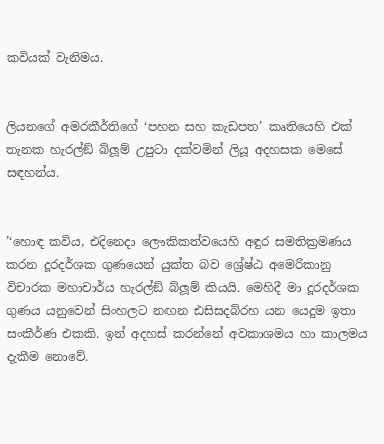කවියක් වැනිමය.


ලියනගේ අමරකීර්තිගේ ‘පහන සහ කැඩපත’ කෘතියෙහි එක් තැනක හැරල්ඞ් බ්ලූම් උපුටා දක්වමින් ලියූ අදහසක මෙසේ සඳහන්ය.


’‘හොඳ කවිය, එදිනෙදා ලෞකිකත්වයෙහි අඳුර සමතික්‍රමණය කරන දූරදර්ශක ගුණයෙන් යුක්ත බව ශ්‍රේෂ්ඨ අමෙරිකානු විචාරක මහාචාර්ය හැරල්ඞ් බ්ලූම් කියයි. මෙහිදී මා දූරදර්ශක ගුණය යනුවෙන් සිංහලට නඟන ඪසිසදබ්රහ යන යෙදුම ඉතා සංකීර්ණ එකකි. ඉන් අදහස් කරන්නේ අවකාශමය හා කාලමය දැකීම නොවේ.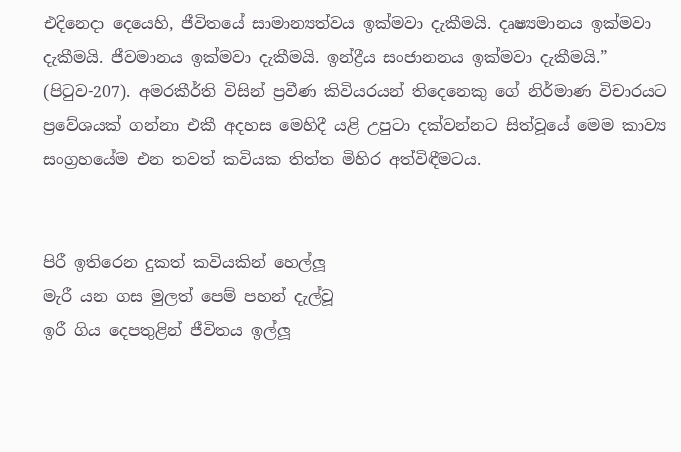එදිනෙදා දෙයෙහි, ජීවිතයේ සාමාන්‍යත්වය ඉක්මවා දැකීමයි. දෘෂ්‍යමානය ඉක්මවා දැකීමයි. ජීවමානය ඉක්මවා දැකීමයි. ඉන්ද්‍රීය සංජානනය ඉක්මවා දැකීමයි.” (පිටුව-207). අමරකීර්ති විසින් ප්‍රවීණ කිවියරයන් තිදෙනෙකු ගේ නිර්මාණ විචාරයට ප්‍රවේශයක් ගන්නා එකී අදහස මෙහිදී යළි උපුටා දක්වන්නට සිත්වූයේ මෙම කාව්‍ය සංග්‍රහයේම එන තවත් කවියක තිත්ත මිහිර අත්විඳීමටය.


පිරී ඉතිරෙන දුකත් කවියකින් හෙල්ලූ
මැරී යන ගස මුලත් පෙම් පහන් දැල්වූ
ඉරී ගිය දෙපතුළින් ජීවිතය ඉල්ලූ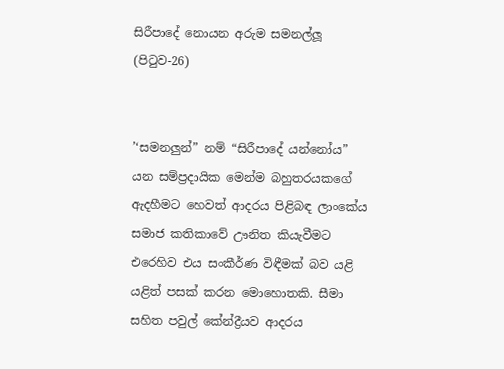සිරීපාදේ නොයන අරුම සමනල්ලූ
(පිටුව-26)


’‘සමනලුන්” නම් “සිරීපාදේ යන්නෝය” යන සම්ප්‍රදායික මෙන්ම බහුතරයකගේ ඇදහීමට හෙවත් ආදරය පිළිබඳ ලාංකේය සමාජ කතිකාවේ ඌනිත කියැවීමට එරෙහිව එය සංකීර්ණ විඳීමක් බව යළි යළිත් පසක් කරන මොහොතකි. සීමා සහිත පවුල් කේන්ද්‍රීයව ආදරය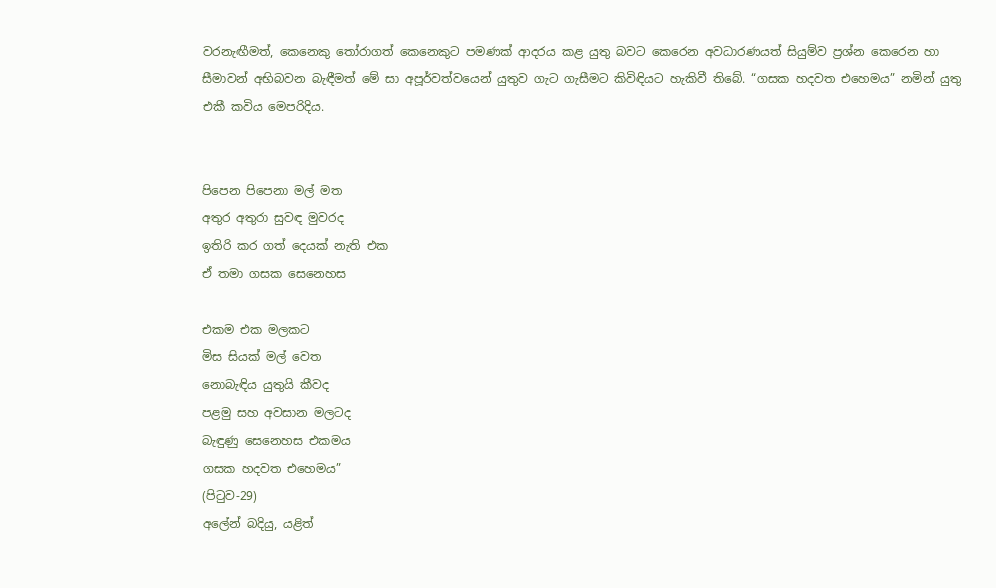වරනැඟීමත්, කෙනෙකු තෝරාගත් කෙනෙකුට පමණක් ආදරය කළ යුතු බවට කෙරෙන අවධාරණයත් සියුම්ව ප්‍රශ්න කෙරෙන හා සීමාවන් අභිබවන බැඳීමත් මේ සා අපූර්වත්වයෙන් යුතුව ගැට ගැසීමට කිවිඳියට හැකිවී තිබේ. “ගසක හදවත එහෙමය” නමින් යුතු එකී කවිය මෙපරිදිය.


පිපෙන පිපෙනා මල් මත
අතුර අතුරා සුවඳ මුවරද
ඉතිරි කර ගත් දෙයක් නැති එක
ඒ තමා ගසක සෙනෙහස

එකම එක මලකට
මිස සියක් මල් වෙත
නොබැඳිය යුතුයි කීවද
පළමු සහ අවසාන මලටද
බැඳුණු සෙනෙහස එකමය
ගසක හදවත එහෙමය”
(පිටුව-29)
අලේන් බදියු, යළිත්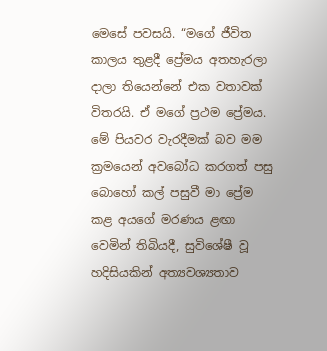මෙසේ පවසයි. “මගේ ජීවිත කාලය තුළදී ප්‍රේමය අතහැරලා දාලා තියෙන්නේ එක වතාවක් විතරයි. ඒ මගේ ප්‍රථම ප්‍රේමය. මේ පියවර වැරදීමක් බව මම ක්‍රමයෙන් අවබෝධ කරගත් පසු බොහෝ කල් පසුවී මා ප්‍රේම කළ අයගේ මරණය ළඟා වෙමින් තිබියදී, සුවිශේෂී වූ හදිසියකින් අත්‍යවශ්‍යතාව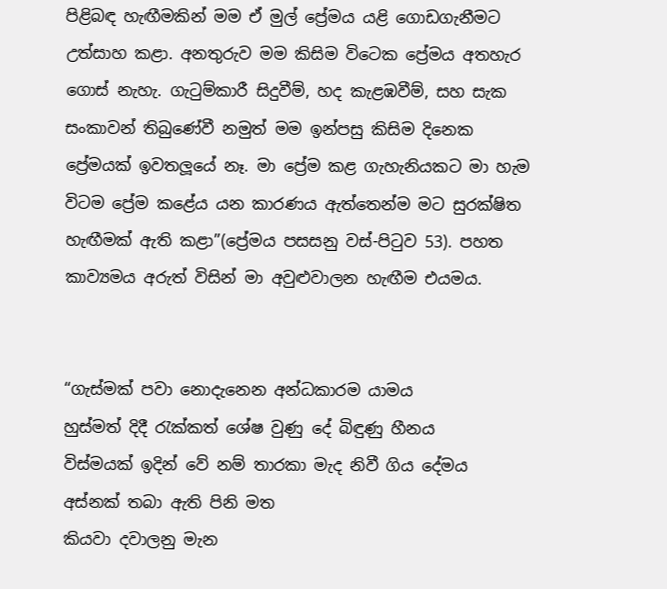පිළිබඳ හැඟීමකින් මම ඒ මුල් ප්‍රේමය යළි ගොඩගැනීමට උත්සාහ කළා. අනතුරුව මම කිසිම විටෙක ප්‍රේමය අතහැර ගොස් නැහැ. ගැටුම්කාරී සිදුවීම්, හද කැළඹවීම්, සහ සැක සංකාවන් තිබුණේවී නමුත් මම ඉන්පසු කිසිම දිනෙක ප්‍රේමයක් ඉවතලූයේ නෑ. මා ප්‍රේම කළ ගැහැනියකට මා හැම විටම ප්‍රේම කළේය යන කාරණය ඇත්තෙන්ම මට සුරක්ෂිත හැඟීමක් ඇති කළා”(ප්‍රේමය පසසනු වස්-පිටුව 53). පහත කාව්‍යමය අරුත් විසින් මා අවුළුවාලන හැඟීම එයමය.


“ගැස්මක් පවා නොදැනෙන අන්ධකාරම යාමය
හුස්මත් දිදී රැක්කත් ශේෂ වුණු දේ බිඳුණු හීනය
විස්මයක් ඉදින් වේ නම් තාරකා මැද නිවී ගිය දේමය
අස්නක් තබා ඇති පිනි මත
කියවා දවාලනු මැන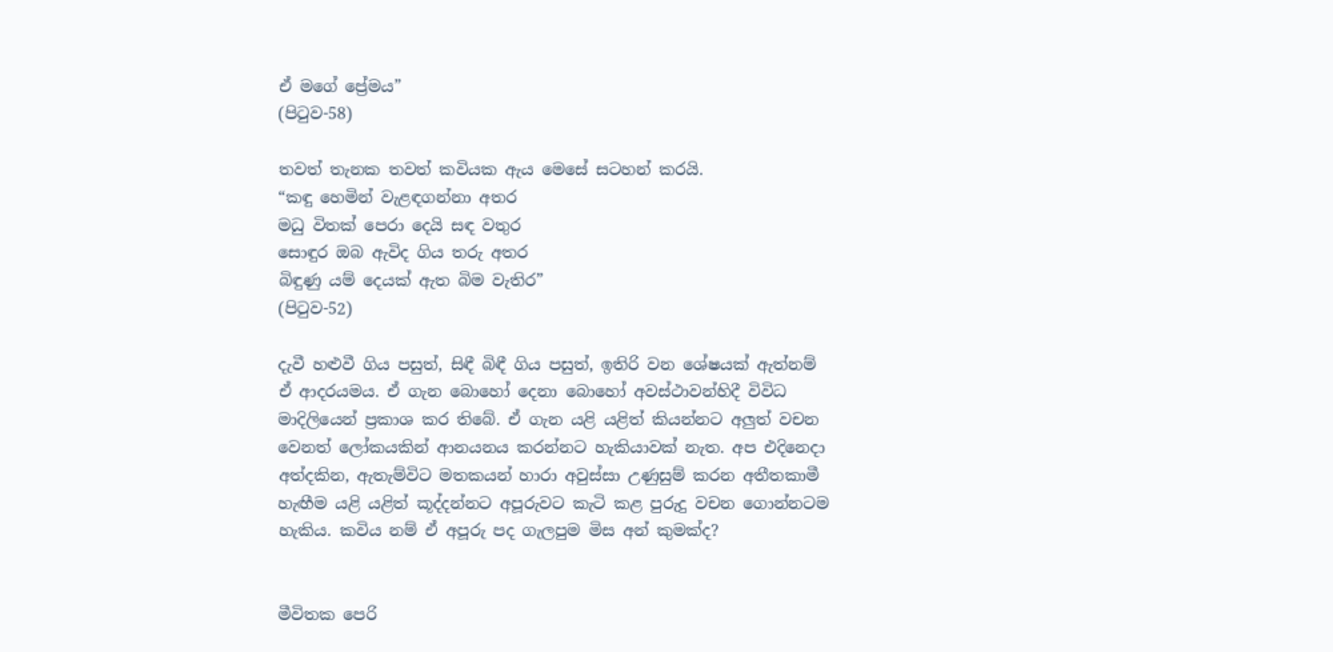ඒ මගේ ප්‍රේමය”
(පිටුව-58)

තවත් තැනක තවත් කවියක ඇය මෙසේ සටහන් කරයි.
“කඳු හෙමින් වැළඳගන්නා අතර
මධු විතක් පෙරා දෙයි සඳ වතුර
සොඳුර ඔබ ඇවිද ගිය තරු අතර
බිඳුණු යම් දෙයක් ඇත බිම වැතිර”
(පිටුව-52)

දැවී හළුවී ගිය පසුත්, සිඳී බිඳී ගිය පසුත්, ඉතිරි වන ශේෂයක් ඇත්නම් ඒ ආදරයමය. ඒ ගැන බොහෝ දෙනා බොහෝ අවස්ථාවන්හිදී විවිධ මාදිලියෙන් ප්‍රකාශ කර තිබේ. ඒ ගැන යළි යළිත් කියන්නට අලුත් වචන වෙනත් ලෝකයකින් ආනයනය කරන්නට හැකියාවක් නැත. අප එදිනෙදා අත්දකින, ඇතැම්විට මතකයන් හාරා අවුස්සා උණුසුම් කරන අතීතකාමී හැඟීම යළි යළිත් කූද්දන්නට අපූරුවට කැටි කළ පුරුදු වචන ගොන්නටම හැකිය. කවිය නම් ඒ අපූරු පද ගැලපුම මිස අන් කුමක්ද?


මීවිතක පෙරි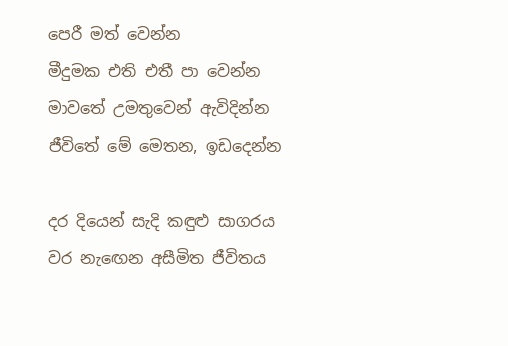පෙරී මත් වෙන්න
මීදුමක එති එතී පා වෙන්න
මාවතේ උමතුවෙන් ඇවිදින්න
ජීවිතේ මේ මෙතන, ඉඩදෙන්න

දර දියෙන් සැදි කඳුළු සාගරය
වර නැඟෙන අසීමිත ජීවිතය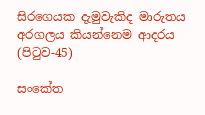සිරගෙයක දැමුවැකිද මාරුතය
අරගලය කියන්නෙම ආදරය (පිටුව-45)

සංකේත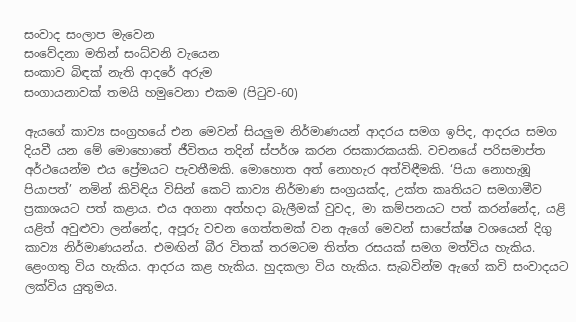සංවාද සංලාප මැවෙන
සංවේදනා මතින් සංධ්වනි වැයෙන
සංකාව බිඳක් නැති ආදරේ අරුම
සංගායනාවක් තමයි හමුවෙනා එකම (පිටුව-60)

ඇයගේ කාව්‍ය සංග්‍රහයේ එන මෙවන් සියලුම නිර්මාණයන් ආදරය සමග ඉපිද, ආදරය සමග දියවී යන මේ මොහොතේ ජීවිතය තදින් ස්පර්ශ කරන රසකාරකයකි. වචනයේ පරිසමාප්ත අර්ථයෙන්ම එය ප්‍රේමයට පැවතීමකි. මොහොත අත් නොහැර අත්විඳීමකි. ‘පියා නොහැඹූ පියාපත්’ නමින් කිවිඳිය විසින් කෙටි කාව්‍ය නිර්මාණ සංග්‍රයක්ද, උක්ත කෘතියට සමගාමීව ප්‍රකාශයට පත් කළාය. එය අගනා අත්හදා බැලීමක් වුවද, මා කම්පනයට පත් කරන්නේද, යළි යළිත් අවුළුවා ලන්නේද, අපූරු වචන ගෙත්තමක් වන ඇගේ මෙවන් සාපේක්ෂ වශයෙන් දිගු කාව්‍ය නිර්මාණයන්ය. එමඟින් බීර විතක් තරමටම තිත්ත රසයක් සමග මත්විය හැකිය. ළෙංගතු විය හැකිය. ආදරය කළ හැකිය. හුදකලා විය හැකිය. සැබවින්ම ඇගේ කවි සංවාදයට ලක්විය යුතුමය.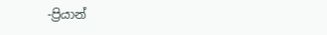-ප්‍රියාන්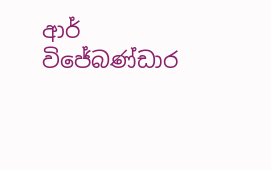ආර් විජේබණ්ඩාර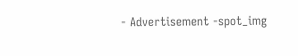- Advertisement -spot_img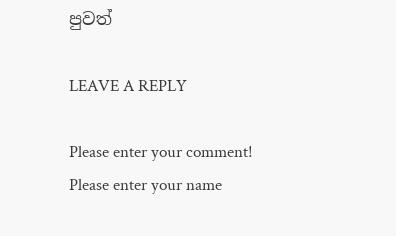පුවත්

LEAVE A REPLY

Please enter your comment!
Please enter your name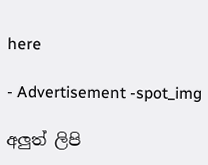here

- Advertisement -spot_img

අලුත් ලිපි